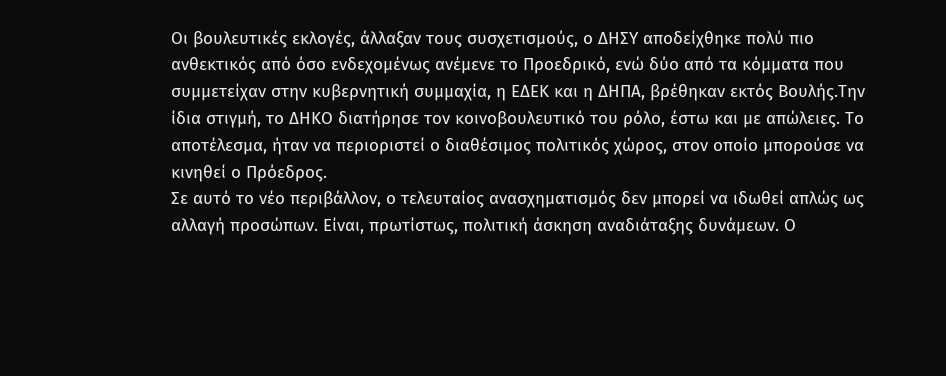Οι βουλευτικές εκλογές, άλλαξαν τους συσχετισμούς, ο ΔΗΣΥ αποδείχθηκε πολύ πιο ανθεκτικός από όσο ενδεχομένως ανέμενε το Προεδρικό, ενώ δύο από τα κόμματα που συμμετείχαν στην κυβερνητική συμμαχία, η ΕΔΕΚ και η ΔΗΠΑ, βρέθηκαν εκτός Βουλής.Την ίδια στιγμή, το ΔΗΚΟ διατήρησε τον κοινοβουλευτικό του ρόλο, έστω και με απώλειες. Το αποτέλεσμα, ήταν να περιοριστεί ο διαθέσιμος πολιτικός χώρος, στον οποίο μπορούσε να κινηθεί ο Πρόεδρος.
Σε αυτό το νέο περιβάλλον, ο τελευταίος ανασχηματισμός δεν μπορεί να ιδωθεί απλώς ως αλλαγή προσώπων. Είναι, πρωτίστως, πολιτική άσκηση αναδιάταξης δυνάμεων. Ο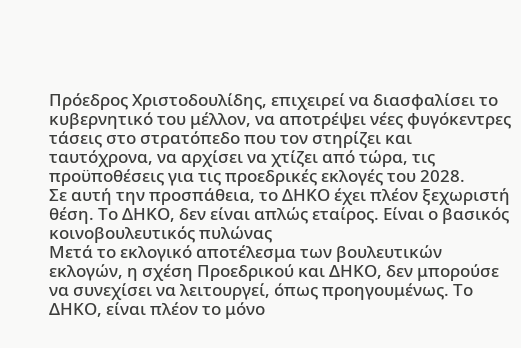Πρόεδρος Χριστοδουλίδης, επιχειρεί να διασφαλίσει το κυβερνητικό του μέλλον, να αποτρέψει νέες φυγόκεντρες τάσεις στο στρατόπεδο που τον στηρίζει και ταυτόχρονα, να αρχίσει να χτίζει από τώρα, τις προϋποθέσεις για τις προεδρικές εκλογές του 2028.
Σε αυτή την προσπάθεια, το ΔΗΚΟ έχει πλέον ξεχωριστή θέση. Το ΔΗΚΟ, δεν είναι απλώς εταίρος. Είναι ο βασικός κοινοβουλευτικός πυλώνας
Μετά το εκλογικό αποτέλεσμα των βουλευτικών εκλογών, η σχέση Προεδρικού και ΔΗΚΟ, δεν μπορούσε να συνεχίσει να λειτουργεί, όπως προηγουμένως. Το ΔΗΚΟ, είναι πλέον το μόνο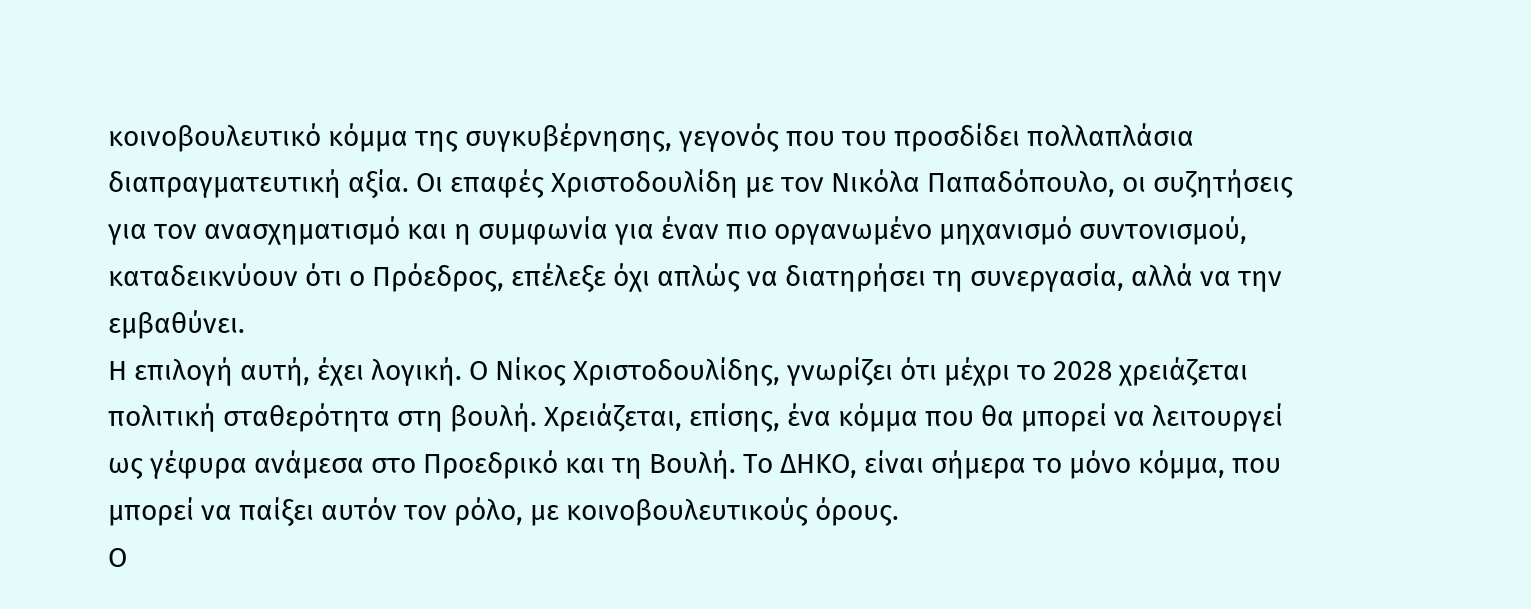κοινοβουλευτικό κόμμα της συγκυβέρνησης, γεγονός που του προσδίδει πολλαπλάσια διαπραγματευτική αξία. Οι επαφές Χριστοδουλίδη με τον Νικόλα Παπαδόπουλο, οι συζητήσεις για τον ανασχηματισμό και η συμφωνία για έναν πιο οργανωμένο μηχανισμό συντονισμού, καταδεικνύουν ότι ο Πρόεδρος, επέλεξε όχι απλώς να διατηρήσει τη συνεργασία, αλλά να την εμβαθύνει.
Η επιλογή αυτή, έχει λογική. Ο Νίκος Χριστοδουλίδης, γνωρίζει ότι μέχρι το 2028 χρειάζεται πολιτική σταθερότητα στη βουλή. Χρειάζεται, επίσης, ένα κόμμα που θα μπορεί να λειτουργεί ως γέφυρα ανάμεσα στο Προεδρικό και τη Βουλή. Το ΔΗΚΟ, είναι σήμερα το μόνο κόμμα, που μπορεί να παίξει αυτόν τον ρόλο, με κοινοβουλευτικούς όρους.
Ο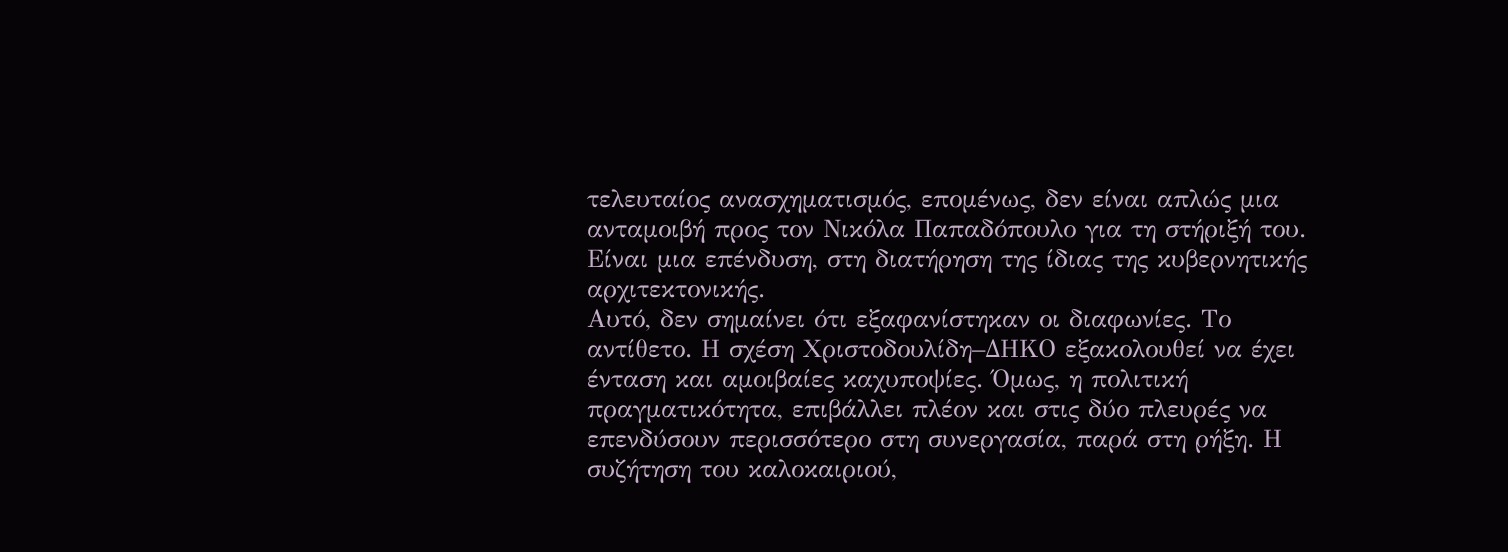τελευταίος ανασχηματισμός, επομένως, δεν είναι απλώς μια ανταμοιβή προς τον Νικόλα Παπαδόπουλο για τη στήριξή του. Είναι μια επένδυση, στη διατήρηση της ίδιας της κυβερνητικής αρχιτεκτονικής.
Αυτό, δεν σημαίνει ότι εξαφανίστηκαν οι διαφωνίες. Το αντίθετο. Η σχέση Χριστοδουλίδη–ΔΗΚΟ εξακολουθεί να έχει ένταση και αμοιβαίες καχυποψίες. Όμως, η πολιτική πραγματικότητα, επιβάλλει πλέον και στις δύο πλευρές να επενδύσουν περισσότερο στη συνεργασία, παρά στη ρήξη. Η συζήτηση του καλοκαιριού,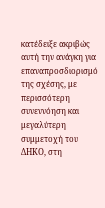κατέδειξε ακριβώς αυτή την ανάγκη για επαναπροσδιορισμό της σχέσης, με περισσότερη συνεννόηση και μεγαλύτερη συμμετοχή του ΔΗΚΟ, στη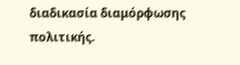διαδικασία διαμόρφωσης πολιτικής.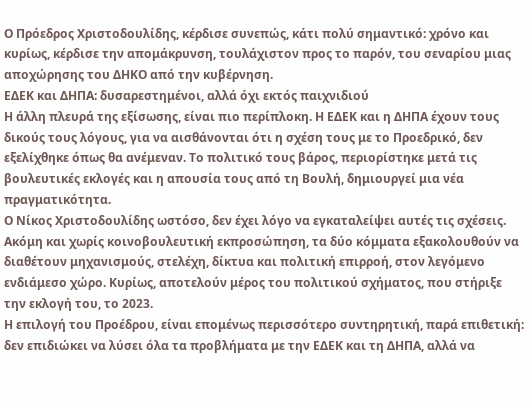Ο Πρόεδρος Χριστοδουλίδης, κέρδισε συνεπώς, κάτι πολύ σημαντικό: χρόνο και κυρίως, κέρδισε την απομάκρυνση, τουλάχιστον προς το παρόν, του σεναρίου μιας αποχώρησης του ΔΗΚΟ από την κυβέρνηση.
ΕΔΕΚ και ΔΗΠΑ: δυσαρεστημένοι, αλλά όχι εκτός παιχνιδιού
Η άλλη πλευρά της εξίσωσης, είναι πιο περίπλοκη. Η ΕΔΕΚ και η ΔΗΠΑ έχουν τους δικούς τους λόγους, για να αισθάνονται ότι η σχέση τους με το Προεδρικό, δεν εξελίχθηκε όπως θα ανέμεναν. Το πολιτικό τους βάρος, περιορίστηκε μετά τις βουλευτικές εκλογές και η απουσία τους από τη Βουλή, δημιουργεί μια νέα πραγματικότητα.
Ο Νίκος Χριστοδουλίδης ωστόσο, δεν έχει λόγο να εγκαταλείψει αυτές τις σχέσεις. Ακόμη και χωρίς κοινοβουλευτική εκπροσώπηση, τα δύο κόμματα εξακολουθούν να διαθέτουν μηχανισμούς, στελέχη, δίκτυα και πολιτική επιρροή, στον λεγόμενο ενδιάμεσο χώρο. Κυρίως, αποτελούν μέρος του πολιτικού σχήματος, που στήριξε την εκλογή του, το 2023.
Η επιλογή του Προέδρου, είναι επομένως περισσότερο συντηρητική, παρά επιθετική: δεν επιδιώκει να λύσει όλα τα προβλήματα με την ΕΔΕΚ και τη ΔΗΠΑ, αλλά να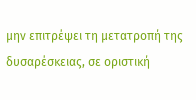μην επιτρέψει τη μετατροπή της δυσαρέσκειας, σε οριστική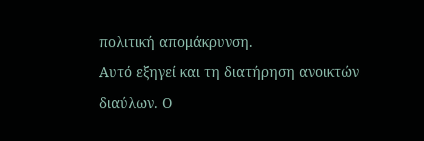πολιτική απομάκρυνση.
Αυτό εξηγεί και τη διατήρηση ανοικτών διαύλων. Ο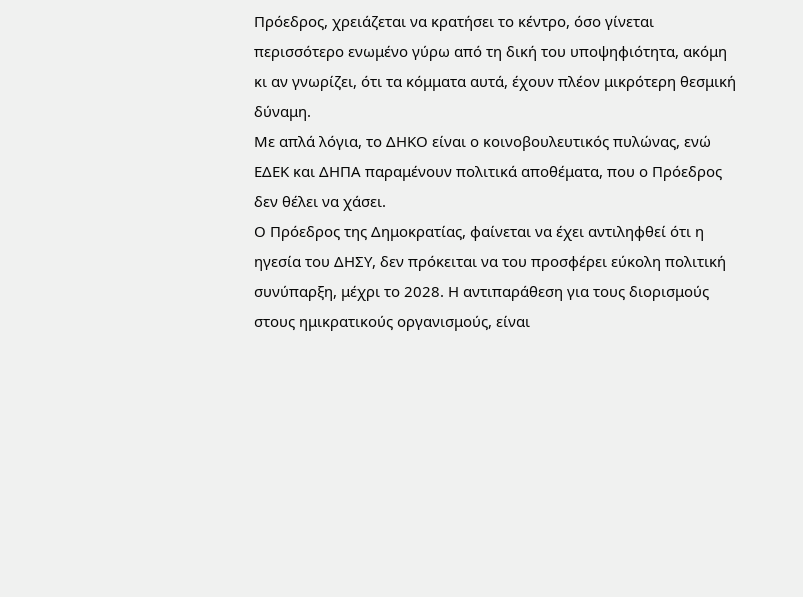Πρόεδρος, χρειάζεται να κρατήσει το κέντρο, όσο γίνεται περισσότερο ενωμένο γύρω από τη δική του υποψηφιότητα, ακόμη κι αν γνωρίζει, ότι τα κόμματα αυτά, έχουν πλέον μικρότερη θεσμική δύναμη.
Με απλά λόγια, το ΔΗΚΟ είναι ο κοινοβουλευτικός πυλώνας, ενώ ΕΔΕΚ και ΔΗΠΑ παραμένουν πολιτικά αποθέματα, που ο Πρόεδρος δεν θέλει να χάσει.
Ο Πρόεδρος της Δημοκρατίας, φαίνεται να έχει αντιληφθεί ότι η ηγεσία του ΔΗΣΥ, δεν πρόκειται να του προσφέρει εύκολη πολιτική συνύπαρξη, μέχρι το 2028. Η αντιπαράθεση για τους διορισμούς στους ημικρατικούς οργανισμούς, είναι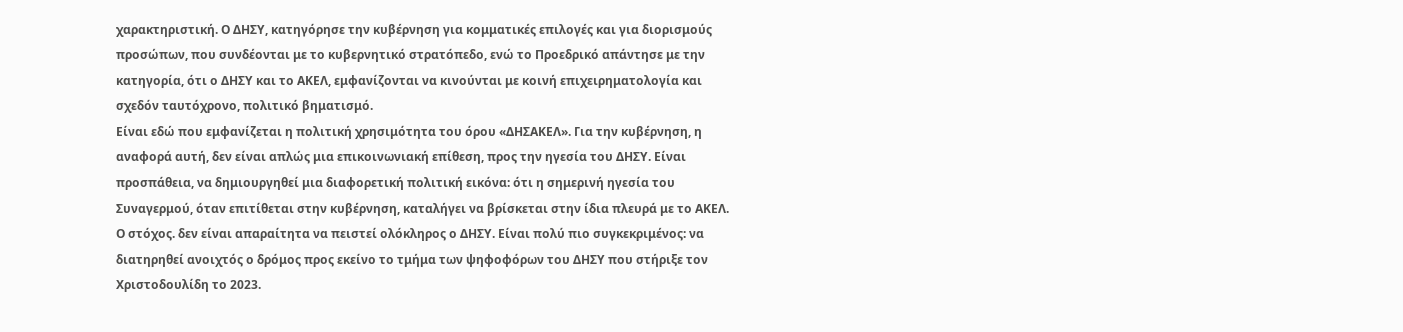χαρακτηριστική. Ο ΔΗΣΥ, κατηγόρησε την κυβέρνηση για κομματικές επιλογές και για διορισμούς προσώπων, που συνδέονται με το κυβερνητικό στρατόπεδο, ενώ το Προεδρικό απάντησε με την κατηγορία, ότι ο ΔΗΣΥ και το ΑΚΕΛ, εμφανίζονται να κινούνται με κοινή επιχειρηματολογία και σχεδόν ταυτόχρονο, πολιτικό βηματισμό.
Είναι εδώ που εμφανίζεται η πολιτική χρησιμότητα του όρου «ΔΗΣΑΚΕΛ». Για την κυβέρνηση, η αναφορά αυτή, δεν είναι απλώς μια επικοινωνιακή επίθεση, προς την ηγεσία του ΔΗΣΥ. Είναι προσπάθεια, να δημιουργηθεί μια διαφορετική πολιτική εικόνα: ότι η σημερινή ηγεσία του Συναγερμού, όταν επιτίθεται στην κυβέρνηση, καταλήγει να βρίσκεται στην ίδια πλευρά με το ΑΚΕΛ.
Ο στόχος. δεν είναι απαραίτητα να πειστεί ολόκληρος ο ΔΗΣΥ. Είναι πολύ πιο συγκεκριμένος: να διατηρηθεί ανοιχτός ο δρόμος προς εκείνο το τμήμα των ψηφοφόρων του ΔΗΣΥ που στήριξε τον Χριστοδουλίδη το 2023.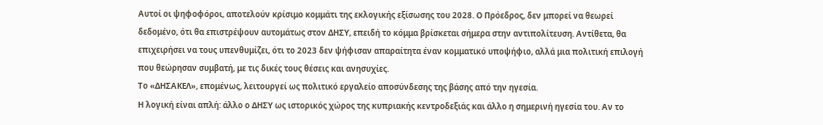Αυτοί οι ψηφοφόροι, αποτελούν κρίσιμο κομμάτι της εκλογικής εξίσωσης του 2028. Ο Πρόεδρος, δεν μπορεί να θεωρεί δεδομένο, ότι θα επιστρέψουν αυτομάτως στον ΔΗΣΥ, επειδή το κόμμα βρίσκεται σήμερα στην αντιπολίτευση. Αντίθετα, θα επιχειρήσει να τους υπενθυμίζει, ότι το 2023 δεν ψήφισαν απαραίτητα έναν κομματικό υποψήφιο, αλλά μια πολιτική επιλογή που θεώρησαν συμβατή, με τις δικές τους θέσεις και ανησυχίες.
Το «ΔΗΣΑΚΕΛ», επομένως, λειτουργεί ως πολιτικό εργαλείο αποσύνδεσης της βάσης από την ηγεσία.
Η λογική είναι απλή: άλλο ο ΔΗΣΥ ως ιστορικός χώρος της κυπριακής κεντροδεξιάς και άλλο η σημερινή ηγεσία του. Αν το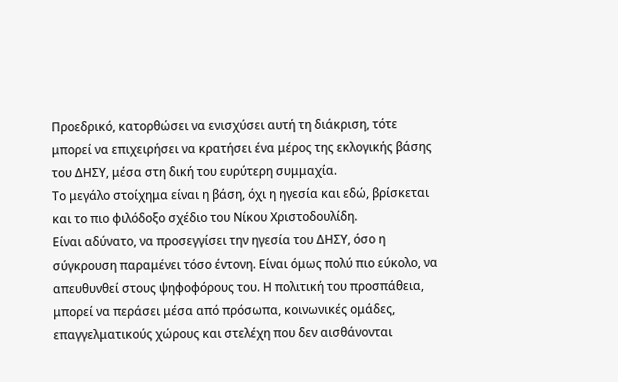Προεδρικό, κατορθώσει να ενισχύσει αυτή τη διάκριση, τότε μπορεί να επιχειρήσει να κρατήσει ένα μέρος της εκλογικής βάσης του ΔΗΣΥ, μέσα στη δική του ευρύτερη συμμαχία.
Το μεγάλο στοίχημα είναι η βάση, όχι η ηγεσία και εδώ, βρίσκεται και το πιο φιλόδοξο σχέδιο του Νίκου Χριστοδουλίδη.
Είναι αδύνατο, να προσεγγίσει την ηγεσία του ΔΗΣΥ, όσο η σύγκρουση παραμένει τόσο έντονη. Είναι όμως πολύ πιο εύκολο, να απευθυνθεί στους ψηφοφόρους του. Η πολιτική του προσπάθεια, μπορεί να περάσει μέσα από πρόσωπα, κοινωνικές ομάδες, επαγγελματικούς χώρους και στελέχη που δεν αισθάνονται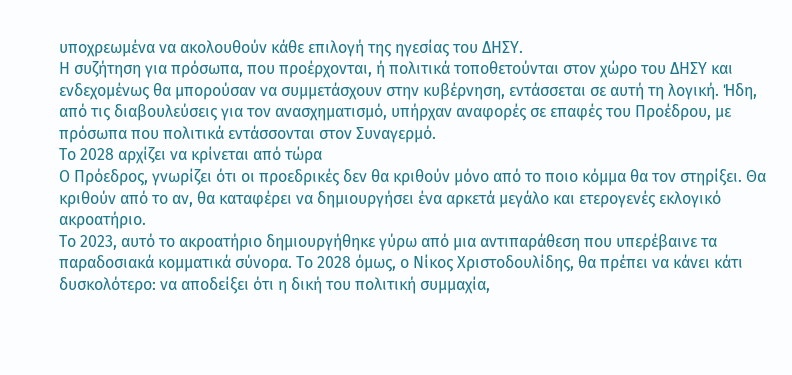υποχρεωμένα να ακολουθούν κάθε επιλογή της ηγεσίας του ΔΗΣΥ.
Η συζήτηση για πρόσωπα, που προέρχονται, ή πολιτικά τοποθετούνται στον χώρο του ΔΗΣΥ και ενδεχομένως θα μπορούσαν να συμμετάσχουν στην κυβέρνηση, εντάσσεται σε αυτή τη λογική. Ήδη, από τις διαβουλεύσεις για τον ανασχηματισμό, υπήρχαν αναφορές σε επαφές του Προέδρου, με πρόσωπα που πολιτικά εντάσσονται στον Συναγερμό.
Το 2028 αρχίζει να κρίνεται από τώρα
Ο Πρόεδρος, γνωρίζει ότι οι προεδρικές δεν θα κριθούν μόνο από το ποιο κόμμα θα τον στηρίξει. Θα κριθούν από το αν, θα καταφέρει να δημιουργήσει ένα αρκετά μεγάλο και ετερογενές εκλογικό ακροατήριο.
Το 2023, αυτό το ακροατήριο δημιουργήθηκε γύρω από μια αντιπαράθεση που υπερέβαινε τα παραδοσιακά κομματικά σύνορα. Το 2028 όμως, ο Νίκος Χριστοδουλίδης, θα πρέπει να κάνει κάτι δυσκολότερο: να αποδείξει ότι η δική του πολιτική συμμαχία,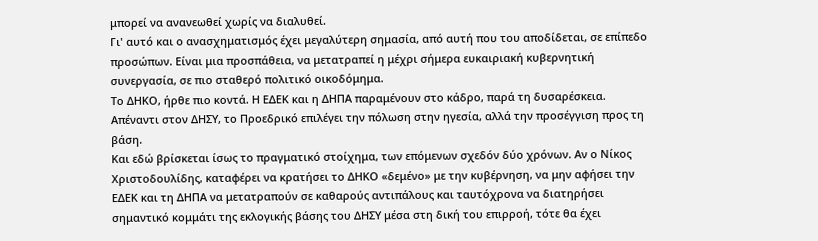μπορεί να ανανεωθεί χωρίς να διαλυθεί.
Γι' αυτό και ο ανασχηματισμός έχει μεγαλύτερη σημασία, από αυτή που του αποδίδεται, σε επίπεδο προσώπων. Είναι μια προσπάθεια, να μετατραπεί η μέχρι σήμερα ευκαιριακή κυβερνητική συνεργασία, σε πιο σταθερό πολιτικό οικοδόμημα.
Το ΔΗΚΟ, ήρθε πιο κοντά. Η ΕΔΕΚ και η ΔΗΠΑ παραμένουν στο κάδρο, παρά τη δυσαρέσκεια. Απέναντι στον ΔΗΣΥ, το Προεδρικό επιλέγει την πόλωση στην ηγεσία, αλλά την προσέγγιση προς τη βάση.
Και εδώ βρίσκεται ίσως το πραγματικό στοίχημα, των επόμενων σχεδόν δύο χρόνων. Αν ο Νίκος Χριστοδουλίδης, καταφέρει να κρατήσει το ΔΗΚΟ «δεμένο» με την κυβέρνηση, να μην αφήσει την ΕΔΕΚ και τη ΔΗΠΑ να μετατραπούν σε καθαρούς αντιπάλους και ταυτόχρονα να διατηρήσει σημαντικό κομμάτι της εκλογικής βάσης του ΔΗΣΥ μέσα στη δική του επιρροή, τότε θα έχει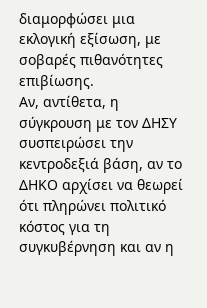διαμορφώσει μια εκλογική εξίσωση, με σοβαρές πιθανότητες επιβίωσης.
Αν, αντίθετα, η σύγκρουση με τον ΔΗΣΥ συσπειρώσει την κεντροδεξιά βάση, αν το ΔΗΚΟ αρχίσει να θεωρεί ότι πληρώνει πολιτικό κόστος για τη συγκυβέρνηση και αν η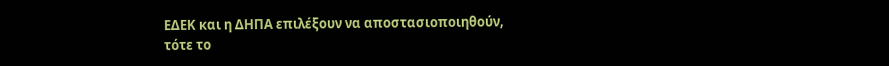ΕΔΕΚ και η ΔΗΠΑ επιλέξουν να αποστασιοποιηθούν, τότε το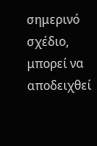σημερινό σχέδιο, μπορεί να αποδειχθεί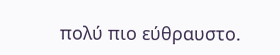πολύ πιο εύθραυστο.